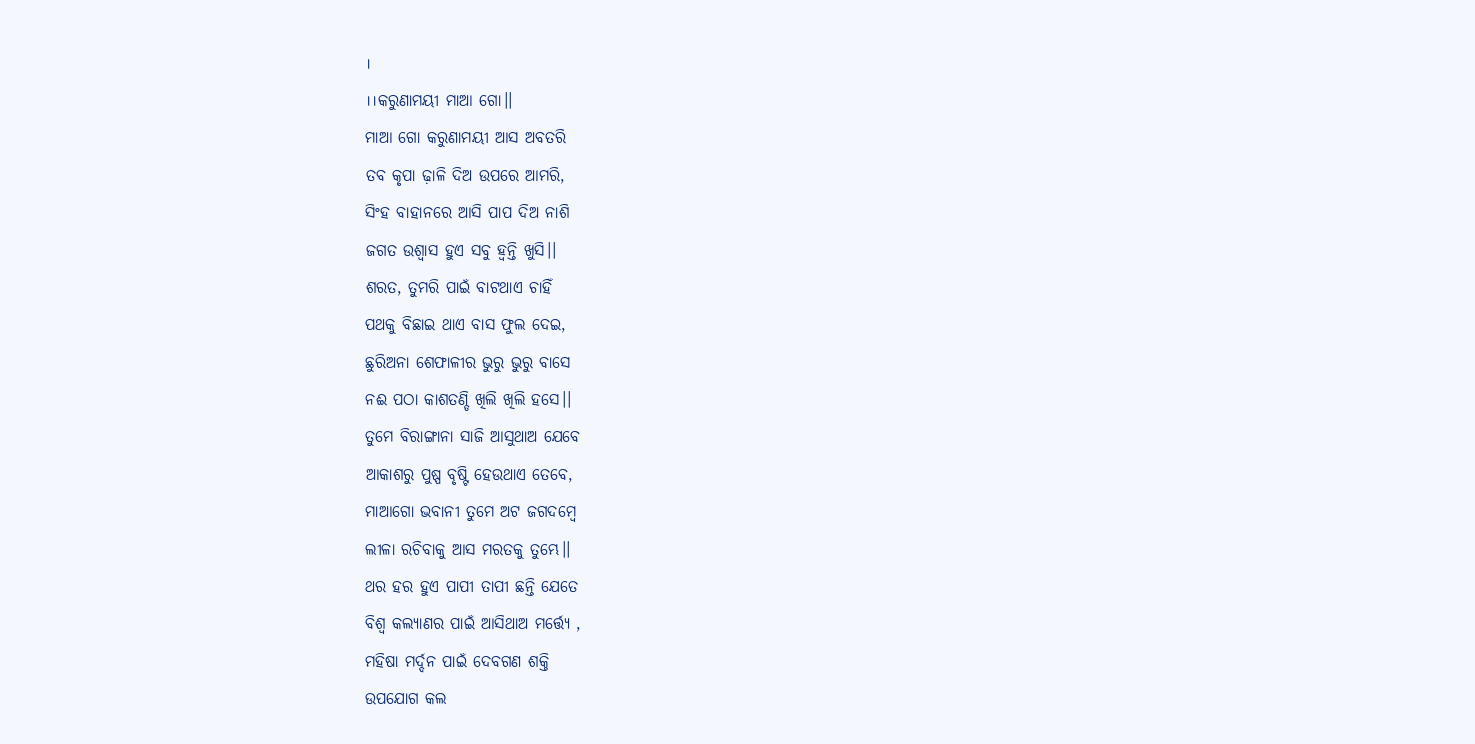।
।।କରୁଣାମୟୀ ମାଆ ଗୋ।।
ମାଆ ଗୋ କରୁଣାମୟୀ ଆସ ଅବତରି
ତବ କୃପା ଢ଼ାଳି ଦିଅ ଉପରେ ଆମରି,
ସିଂହ ବାହାନରେ ଆସି ପାପ ଦିଅ ନାଶି
ଜଗତ ଉଶ୍ୱାସ ହୁଏ ସବୁ ହ୍ଵନ୍ତି ଖୁସି।।
ଶରତ, ତୁମରି ପାଇଁ ବାଟଥାଏ ଚାହିଁ
ପଥକୁ ବିଛାଇ ଥାଏ ବାସ ଫୁଲ ଦେଇ,
ଛୁରିଅନା ଶେଫାଳୀର ଭୁରୁ ଭୁରୁ ବାସେ
ନଈ ପଠା କାଶତଣ୍ଡି ଖିଲି ଖିଲି ହସେ।।
ତୁମେ ବିରାଙ୍ଗାନା ସାଜି ଆସୁଥାଅ ଯେବେ
ଆକାଶରୁ ପୁଷ୍ପ ବୃଷ୍ଟି ହେଉଥାଏ ତେବେ,
ମାଆଗୋ ଭବାନୀ ତୁମେ ଅଟ ଜଗଦମ୍ବେ
ଲୀଳା ରଚିବାକୁ ଆସ ମରତକୁ ତୁମ୍ଭେ।।
ଥର ହର ହୁଏ ପାପୀ ତାପୀ ଛନ୍ତି ଯେତେ
ବିଶ୍ବ କଲ୍ୟାଣର ପାଇଁ ଆସିଥାଅ ମର୍ତ୍ତ୍ୟେ ,
ମହିଷା ମର୍ଦ୍ଦନ ପାଇଁ ଦେବଗଣ ଶକ୍ତି
ଉପଯୋଗ କଲ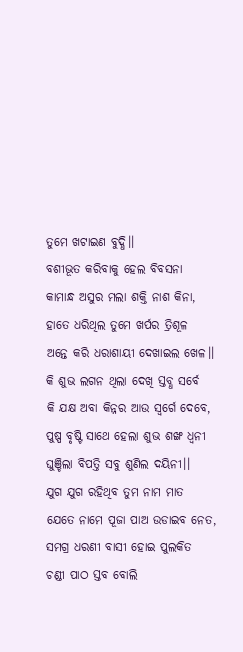ତୁମେ ଖଟାଇଣ ବୁଦ୍ଧି।।
ବଶୀଭୂତ କରିବାକୁ ହେଲ ବିବସନା
କାମାନ୍ଧ ଅସୁର ମଲା ଶକ୍ତି ନାଶ କିନା,
ହାତେ ଧରିଥିଲ ତୁମେ ଖର୍ପର ତ୍ରିଶୂଳ
ଅନ୍ତେ କରି ଧରାଶାୟୀ ଦେଖାଇଲ ଖେଳ।।
କି ଶୁଭ ଲଗନ ଥିଲା ଦେଖି ସ୍ତବ୍ଧ ସର୍ବେ
କି ଯକ୍ଷ ଅବା କିନ୍ନର ଆଉ ସ୍ୱର୍ଗେ ଦେବେ,
ପୁଷ୍ପ ବୃଷ୍ଟି ସାଥେ ହେଲା ଶୁଭ ଶଙ୍ଖ ଧ୍ଵନୀ
ଘୁଞ୍ଚିଲା ବିପତ୍ତି ସବୁ ଶୁଣିଲ ଦୟିନୀ।।
ଯୁଗ ଯୁଗ ରହିଥିବ ତୁମ ନାମ ମାତ
ଯେତେ ନାମେ ପୂଜା ପାଅ ଉଡାଇବ ନେତ,
ସମଗ୍ର ଧରଣୀ ବାସୀ ହୋଇ ପୁଲକିତ
ଚଣ୍ଡୀ ପାଠ ସ୍ତବ ବୋଲି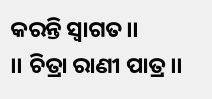କରନ୍ତି ସ୍ବାଗତ।।
।। ଚିତ୍ରା ରାଣୀ ପାତ୍ର।।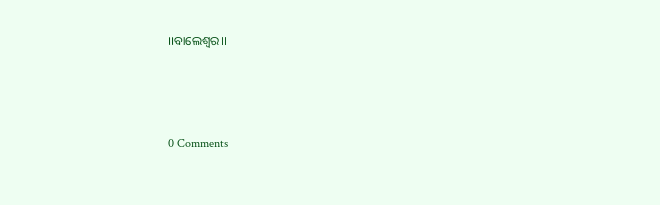।।ବାଲେଶ୍ଵର।।




0 Comments